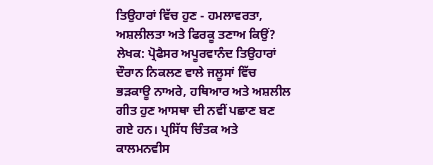ਤਿਉਹਾਰਾਂ ਵਿੱਚ ਹੁਣ - ਹਮਲਾਵਰਤਾ, ਅਸ਼ਲੀਲਤਾ ਅਤੇ ਫਿਰਕੂ ਤਣਾਅ ਕਿਉਂ? ਲੇਖਕ: ਪ੍ਰੋਫੈਸਰ ਅਪੂਰਵਾਨੰਦ ਤਿਉਹਾਰਾਂ ਦੌਰਾਨ ਨਿਕਲਣ ਵਾਲੇ ਜਲੂਸਾਂ ਵਿੱਚ ਭੜਕਾਊ ਨਾਅਰੇ, ਹਥਿਆਰ ਅਤੇ ਅਸ਼ਲੀਲ ਗੀਤ ਹੁਣ ਆਸਥਾ ਦੀ ਨਵੀਂ ਪਛਾਣ ਬਣ ਗਏ ਹਨ। ਪ੍ਰਸਿੱਧ ਚਿੰਤਕ ਅਤੇ ਕਾਲਮਨਵੀਸ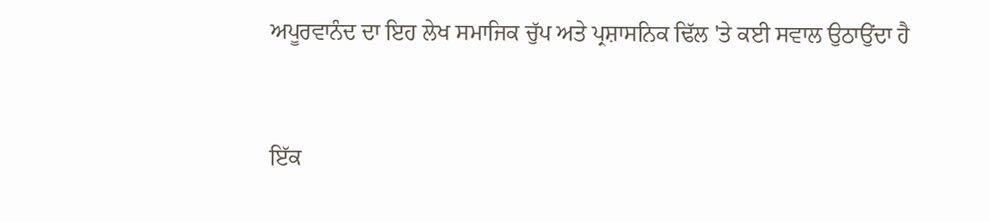ਅਪੂਰਵਾਨੰਦ ਦਾ ਇਹ ਲੇਖ ਸਮਾਜਿਕ ਚੁੱਪ ਅਤੇ ਪ੍ਰਸ਼ਾਸਨਿਕ ਢਿੱਲ 'ਤੇ ਕਈ ਸਵਾਲ ਉਠਾਉਂਦਾ ਹੈ


ਇੱਕ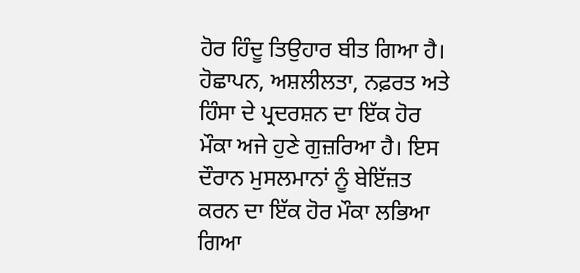ਹੋਰ ਹਿੰਦੂ ਤਿਉਹਾਰ ਬੀਤ ਗਿਆ ਹੈ। ਹੋਛਾਪਨ, ਅਸ਼ਲੀਲਤਾ, ਨਫ਼ਰਤ ਅਤੇ ਹਿੰਸਾ ਦੇ ਪ੍ਰਦਰਸ਼ਨ ਦਾ ਇੱਕ ਹੋਰ ਮੌਕਾ ਅਜੇ ਹੁਣੇ ਗੁਜ਼ਰਿਆ ਹੈ। ਇਸ ਦੌਰਾਨ ਮੁਸਲਮਾਨਾਂ ਨੂੰ ਬੇਇੱਜ਼ਤ ਕਰਨ ਦਾ ਇੱਕ ਹੋਰ ਮੌਕਾ ਲਭਿਆ ਗਿਆ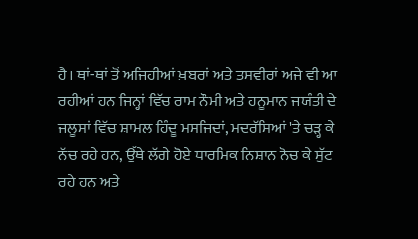ਹੈ। ਥਾਂ-ਥਾਂ ਤੋਂ ਅਜਿਹੀਆਂ ਖ਼ਬਰਾਂ ਅਤੇ ਤਸਵੀਰਾਂ ਅਜੇ ਵੀ ਆ ਰਹੀਆਂ ਹਨ ਜਿਨ੍ਹਾਂ ਵਿੱਚ ਰਾਮ ਨੌਮੀ ਅਤੇ ਹਨੂਮਾਨ ਜਯੰਤੀ ਦੇ ਜਲੂਸਾਂ ਵਿੱਚ ਸ਼ਾਮਲ ਹਿੰਦੂ ਮਸਜਿਦਾਂ, ਮਦਰੱਸਿਆਂ 'ਤੇ ਚੜ੍ਹ ਕੇ ਨੱਚ ਰਹੇ ਹਨ, ਉੱਥੇ ਲੱਗੇ ਹੋਏ ਧਾਰਮਿਕ ਨਿਸ਼ਾਨ ਨੋਚ ਕੇ ਸੁੱਟ ਰਹੇ ਹਨ ਅਤੇ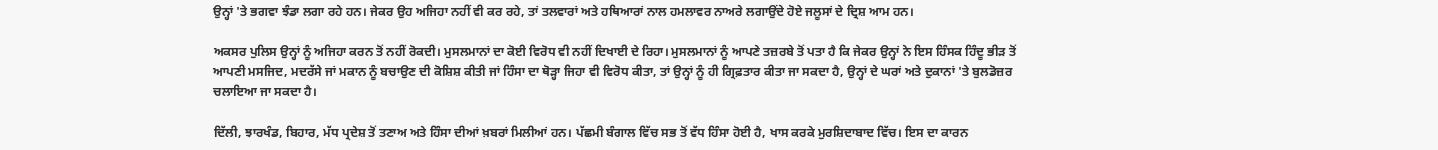ਉਨ੍ਹਾਂ 'ਤੇ ਭਗਵਾ ਝੰਡਾ ਲਗਾ ਰਹੇ ਹਨ। ਜੇਕਰ ਉਹ ਅਜਿਹਾ ਨਹੀਂ ਵੀ ਕਰ ਰਹੇ, ਤਾਂ ਤਲਵਾਰਾਂ ਅਤੇ ਹਥਿਆਰਾਂ ਨਾਲ ਹਮਲਾਵਰ ਨਾਅਰੇ ਲਗਾਉਂਦੇ ਹੋਏ ਜਲੂਸਾਂ ਦੇ ਦ੍ਰਿਸ਼ ਆਮ ਹਨ।

ਅਕਸਰ ਪੁਲਿਸ ਉਨ੍ਹਾਂ ਨੂੰ ਅਜਿਹਾ ਕਰਨ ਤੋਂ ਨਹੀਂ ਰੋਕਦੀ। ਮੁਸਲਮਾਨਾਂ ਦਾ ਕੋਈ ਵਿਰੋਧ ਵੀ ਨਹੀਂ ਦਿਖਾਈ ਦੇ ਰਿਹਾ। ਮੁਸਲਮਾਨਾਂ ਨੂੰ ਆਪਣੇ ਤਜ਼ਰਬੇ ਤੋਂ ਪਤਾ ਹੈ ਕਿ ਜੇਕਰ ਉਨ੍ਹਾਂ ਨੇ ਇਸ ਹਿੰਸਕ ਹਿੰਦੂ ਭੀੜ ਤੋਂ ਆਪਣੀ ਮਸਜਿਦ, ਮਦਰੱਸੇ ਜਾਂ ਮਕਾਨ ਨੂੰ ਬਚਾਉਣ ਦੀ ਕੋਸ਼ਿਸ਼ ਕੀਤੀ ਜਾਂ ਹਿੰਸਾ ਦਾ ਥੋੜ੍ਹਾ ਜਿਹਾ ਵੀ ਵਿਰੋਧ ਕੀਤਾ, ਤਾਂ ਉਨ੍ਹਾਂ ਨੂੰ ਹੀ ਗ੍ਰਿਫ਼ਤਾਰ ਕੀਤਾ ਜਾ ਸਕਦਾ ਹੈ, ਉਨ੍ਹਾਂ ਦੇ ਘਰਾਂ ਅਤੇ ਦੁਕਾਨਾਂ 'ਤੇ ਬੁਲਡੋਜ਼ਰ ਚਲਾਇਆ ਜਾ ਸਕਦਾ ਹੈ।

ਦਿੱਲੀ, ਝਾਰਖੰਡ, ਬਿਹਾਰ, ਮੱਧ ਪ੍ਰਦੇਸ਼ ਤੋਂ ਤਣਾਅ ਅਤੇ ਹਿੰਸਾ ਦੀਆਂ ਖ਼ਬਰਾਂ ਮਿਲੀਆਂ ਹਨ। ਪੱਛਮੀ ਬੰਗਾਲ ਵਿੱਚ ਸਭ ਤੋਂ ਵੱਧ ਹਿੰਸਾ ਹੋਈ ਹੈ, ਖਾਸ ਕਰਕੇ ਮੁਰਸ਼ਿਦਾਬਾਦ ਵਿੱਚ। ਇਸ ਦਾ ਕਾਰਨ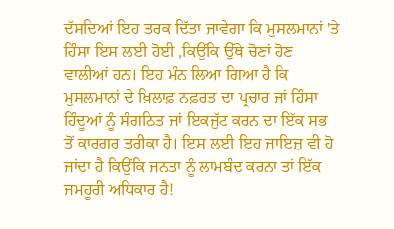ਦੱਸਦਿਆਂ ਇਹ ਤਰਕ ਦਿੱਤਾ ਜਾਵੇਗਾ ਕਿ ਮੁਸਲਮਾਨਾਂ 'ਤੇ ਹਿੰਸਾ ਇਸ ਲਈ ਹੋਈ ,ਕਿਉਂਕਿ ਉੱਥੇ ਚੋਣਾਂ ਹੋਣ ਵਾਲੀਆਂ ਹਨ। ਇਹ ਮੰਨ ਲਿਆ ਗਿਆ ਹੈ ਕਿ ਮੁਸਲਮਾਨਾਂ ਦੇ ਖ਼ਿਲਾਫ਼ ਨਫ਼ਰਤ ਦਾ ਪ੍ਰਚਾਰ ਜਾਂ ਹਿੰਸਾ ਹਿੰਦੂਆਂ ਨੂੰ ਸੰਗਠਿਤ ਜਾਂ ਇਕਜੁੱਟ ਕਰਨ ਦਾ ਇੱਕ ਸਭ ਤੋਂ ਕਾਰਗਰ ਤਰੀਕਾ ਹੈ। ਇਸ ਲਈ ਇਹ ਜਾਇਜ਼ ਵੀ ਹੋ ਜਾਂਦਾ ਹੈ ਕਿਉਂਕਿ ਜਨਤਾ ਨੂੰ ਲਾਮਬੰਦ ਕਰਨਾ ਤਾਂ ਇੱਕ ਜਮਹੂਰੀ ਅਧਿਕਾਰ ਹੈ!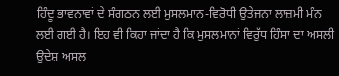ਹਿੰਦੂ ਭਾਵਨਾਵਾਂ ਦੇ ਸੰਗਠਨ ਲਈ ਮੁਸਲਮਾਨ-ਵਿਰੋਧੀ ਉਤੇਜਨਾ ਲਾਜ਼ਮੀ ਮੰਨ ਲਈ ਗਈ ਹੈ। ਇਹ ਵੀ ਕਿਹਾ ਜਾਂਦਾ ਹੈ ਕਿ ਮੁਸਲਮਾਨਾਂ ਵਿਰੁੱਧ ਹਿੰਸਾ ਦਾ ਅਸਲੀ ਉਦੇਸ਼ ਅਸਲ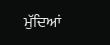ਮੁੱਦਿਆਂ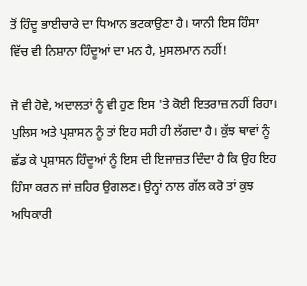ਤੋਂ ਹਿੰਦੂ ਭਾਈਚਾਰੇ ਦਾ ਧਿਆਨ ਭਟਕਾਉਣਾ ਹੈ। ਯਾਨੀ ਇਸ ਹਿੰਸਾ ਵਿੱਚ ਵੀ ਨਿਸ਼ਾਨਾ ਹਿੰਦੂਆਂ ਦਾ ਮਨ ਹੈ, ਮੁਸਲਮਾਨ ਨਹੀਂ!

ਜੋ ਵੀ ਹੋਵੇ, ਅਦਾਲਤਾਂ ਨੂੰ ਵੀ ਹੁਣ ਇਸ 'ਤੇ ਕੋਈ ਇਤਰਾਜ਼ ਨਹੀਂ ਰਿਹਾ। ਪੁਲਿਸ ਅਤੇ ਪ੍ਰਸ਼ਾਸਨ ਨੂੰ ਤਾਂ ਇਹ ਸਹੀ ਹੀ ਲੱਗਦਾ ਹੈ। ਕੁੱਝ ਥਾਵਾਂ ਨੂੰ ਛੱਡ ਕੇ ਪ੍ਰਸ਼ਾਸਨ ਹਿੰਦੂਆਂ ਨੂੰ ਇਸ ਦੀ ਇਜਾਜ਼ਤ ਦਿੰਦਾ ਹੈ ਕਿ ਉਹ ਇਹ ਹਿੰਸਾ ਕਰਨ ਜਾਂ ਜ਼ਹਿਰ ਉਗਲਣ। ਉਨ੍ਹਾਂ ਨਾਲ ਗੱਲ ਕਰੋ ਤਾਂ ਕੁਝ ਅਧਿਕਾਰੀ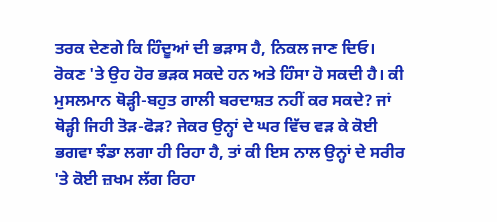ਤਰਕ ਦੇਣਗੇ ਕਿ ਹਿੰਦੂਆਂ ਦੀ ਭੜਾਸ ਹੈ, ਨਿਕਲ ਜਾਣ ਦਿਓ। ਰੋਕਣ 'ਤੇ ਉਹ ਹੋਰ ਭੜਕ ਸਕਦੇ ਹਨ ਅਤੇ ਹਿੰਸਾ ਹੋ ਸਕਦੀ ਹੈ। ਕੀ ਮੁਸਲਮਾਨ ਥੋੜ੍ਹੀ-ਬਹੁਤ ਗਾਲੀ ਬਰਦਾਸ਼ਤ ਨਹੀਂ ਕਰ ਸਕਦੇ? ਜਾਂ ਥੋੜ੍ਹੀ ਜਿਹੀ ਤੋੜ-ਫੋੜ? ਜੇਕਰ ਉਨ੍ਹਾਂ ਦੇ ਘਰ ਵਿੱਚ ਵੜ ਕੇ ਕੋਈ ਭਗਵਾ ਝੰਡਾ ਲਗਾ ਹੀ ਰਿਹਾ ਹੈ, ਤਾਂ ਕੀ ਇਸ ਨਾਲ ਉਨ੍ਹਾਂ ਦੇ ਸਰੀਰ 'ਤੇ ਕੋਈ ਜ਼ਖਮ ਲੱਗ ਰਿਹਾ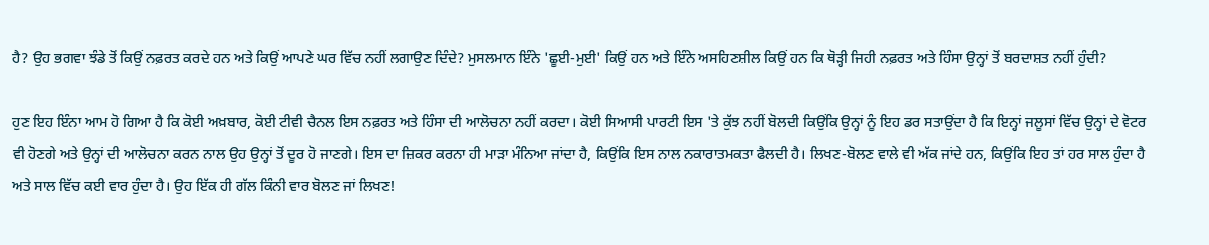ਹੈ? ਉਹ ਭਗਵਾ ਝੰਡੇ ਤੋਂ ਕਿਉਂ ਨਫ਼ਰਤ ਕਰਦੇ ਹਨ ਅਤੇ ਕਿਉਂ ਆਪਣੇ ਘਰ ਵਿੱਚ ਨਹੀਂ ਲਗਾਉਣ ਦਿੰਦੇ? ਮੁਸਲਮਾਨ ਇੰਨੇ 'ਛੂਈ-ਮੁਈ' ਕਿਉਂ ਹਨ ਅਤੇ ਇੰਨੇ ਅਸਹਿਣਸ਼ੀਲ ਕਿਉਂ ਹਨ ਕਿ ਥੋੜ੍ਹੀ ਜਿਹੀ ਨਫ਼ਰਤ ਅਤੇ ਹਿੰਸਾ ਉਨ੍ਹਾਂ ਤੋਂ ਬਰਦਾਸ਼ਤ ਨਹੀਂ ਹੁੰਦੀ?

ਹੁਣ ਇਹ ਇੰਨਾ ਆਮ ਹੋ ਗਿਆ ਹੈ ਕਿ ਕੋਈ ਅਖ਼ਬਾਰ, ਕੋਈ ਟੀਵੀ ਚੈਨਲ ਇਸ ਨਫ਼ਰਤ ਅਤੇ ਹਿੰਸਾ ਦੀ ਆਲੋਚਨਾ ਨਹੀਂ ਕਰਦਾ। ਕੋਈ ਸਿਆਸੀ ਪਾਰਟੀ ਇਸ 'ਤੇ ਕੁੱਝ ਨਹੀਂ ਬੋਲਦੀ ਕਿਉਂਕਿ ਉਨ੍ਹਾਂ ਨੂੰ ਇਹ ਡਰ ਸਤਾਉਂਦਾ ਹੈ ਕਿ ਇਨ੍ਹਾਂ ਜਲੂਸਾਂ ਵਿੱਚ ਉਨ੍ਹਾਂ ਦੇ ਵੋਟਰ ਵੀ ਹੋਣਗੇ ਅਤੇ ਉਨ੍ਹਾਂ ਦੀ ਆਲੋਚਨਾ ਕਰਨ ਨਾਲ ਉਹ ਉਨ੍ਹਾਂ ਤੋਂ ਦੂਰ ਹੋ ਜਾਣਗੇ। ਇਸ ਦਾ ਜ਼ਿਕਰ ਕਰਨਾ ਹੀ ਮਾੜਾ ਮੰਨਿਆ ਜਾਂਦਾ ਹੈ, ਕਿਉਂਕਿ ਇਸ ਨਾਲ ਨਕਾਰਾਤਮਕਤਾ ਫੈਲਦੀ ਹੈ। ਲਿਖਣ-ਬੋਲਣ ਵਾਲੇ ਵੀ ਅੱਕ ਜਾਂਦੇ ਹਨ, ਕਿਉਂਕਿ ਇਹ ਤਾਂ ਹਰ ਸਾਲ ਹੁੰਦਾ ਹੈ ਅਤੇ ਸਾਲ ਵਿੱਚ ਕਈ ਵਾਰ ਹੁੰਦਾ ਹੈ। ਉਹ ਇੱਕ ਹੀ ਗੱਲ ਕਿੰਨੀ ਵਾਰ ਬੋਲਣ ਜਾਂ ਲਿਖਣ!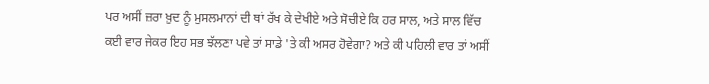ਪਰ ਅਸੀਂ ਜ਼ਰਾ ਖ਼ੁਦ ਨੂੰ ਮੁਸਲਮਾਨਾਂ ਦੀ ਥਾਂ ਰੱਖ ਕੇ ਦੇਖੀਏ ਅਤੇ ਸੋਚੀਏ ਕਿ ਹਰ ਸਾਲ, ਅਤੇ ਸਾਲ ਵਿੱਚ ਕਈ ਵਾਰ ਜੇਕਰ ਇਹ ਸਭ ਝੱਲਣਾ ਪਵੇ ਤਾਂ ਸਾਡੇ 'ਤੇ ਕੀ ਅਸਰ ਹੋਵੇਗਾ? ਅਤੇ ਕੀ ਪਹਿਲੀ ਵਾਰ ਤਾਂ ਅਸੀਂ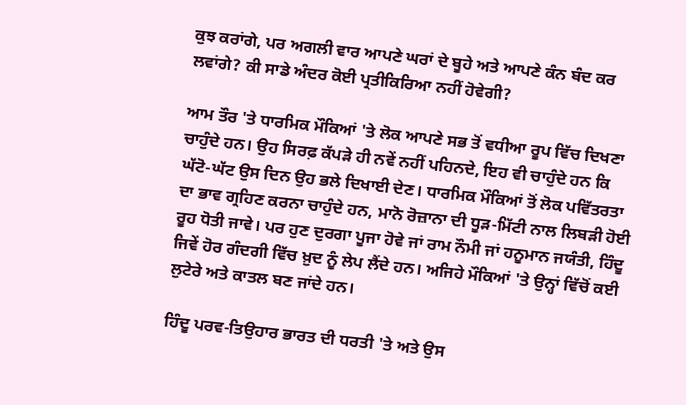ਕੁਝ ਕਰਾਂਗੇ, ਪਰ ਅਗਲੀ ਵਾਰ ਆਪਣੇ ਘਰਾਂ ਦੇ ਬੂਹੇ ਅਤੇ ਆਪਣੇ ਕੰਨ ਬੰਦ ਕਰ ਲਵਾਂਗੇ? ਕੀ ਸਾਡੇ ਅੰਦਰ ਕੋਈ ਪ੍ਰਤੀਕਿਰਿਆ ਨਹੀਂ ਹੋਵੇਗੀ?

ਆਮ ਤੌਰ 'ਤੇ ਧਾਰਮਿਕ ਮੌਕਿਆਂ 'ਤੇ ਲੋਕ ਆਪਣੇ ਸਭ ਤੋਂ ਵਧੀਆ ਰੂਪ ਵਿੱਚ ਦਿਖਣਾ ਚਾਹੁੰਦੇ ਹਨ। ਉਹ ਸਿਰਫ਼ ਕੱਪੜੇ ਹੀ ਨਵੇਂ ਨਹੀਂ ਪਹਿਨਦੇ, ਇਹ ਵੀ ਚਾਹੁੰਦੇ ਹਨ ਕਿ ਘੱਟੋ-ਘੱਟ ਉਸ ਦਿਨ ਉਹ ਭਲੇ ਦਿਖਾਈ ਦੇਣ। ਧਾਰਮਿਕ ਮੌਕਿਆਂ ਤੋਂ ਲੋਕ ਪਵਿੱਤਰਤਾ ਦਾ ਭਾਵ ਗ੍ਰਹਿਣ ਕਰਨਾ ਚਾਹੁੰਦੇ ਹਨ, ਮਾਨੋ ਰੋਜ਼ਾਨਾ ਦੀ ਧੂੜ-ਮਿੱਟੀ ਨਾਲ ਲਿਬੜੀ ਹੋਈ ਰੂਹ ਧੋਤੀ ਜਾਵੇ। ਪਰ ਹੁਣ ਦੁਰਗਾ ਪੂਜਾ ਹੋਵੇ ਜਾਂ ਰਾਮ ਨੌਮੀ ਜਾਂ ਹਨੂਮਾਨ ਜਯੰਤੀ, ਹਿੰਦੂ ਜਿਵੇਂ ਹੋਰ ਗੰਦਗੀ ਵਿੱਚ ਖ਼ੁਦ ਨੂੰ ਲੇਪ ਲੈਂਦੇ ਹਨ। ਅਜਿਹੇ ਮੌਕਿਆਂ 'ਤੇ ਉਨ੍ਹਾਂ ਵਿੱਚੋਂ ਕਈ ਲੁਟੇਰੇ ਅਤੇ ਕਾਤਲ ਬਣ ਜਾਂਦੇ ਹਨ।

ਹਿੰਦੂ ਪਰਵ-ਤਿਉਹਾਰ ਭਾਰਤ ਦੀ ਧਰਤੀ 'ਤੇ ਅਤੇ ਉਸ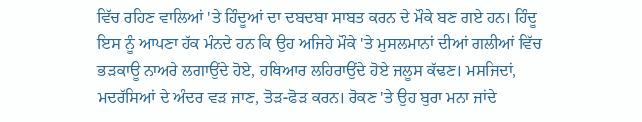ਵਿੱਚ ਰਹਿਣ ਵਾਲਿਆਂ 'ਤੇ ਹਿੰਦੂਆਂ ਦਾ ਦਬਦਬਾ ਸਾਬਤ ਕਰਨ ਦੇ ਮੌਕੇ ਬਣ ਗਏ ਹਨ। ਹਿੰਦੂ ਇਸ ਨੂੰ ਆਪਣਾ ਹੱਕ ਮੰਨਦੇ ਹਨ ਕਿ ਉਹ ਅਜਿਹੇ ਮੌਕੇ 'ਤੇ ਮੁਸਲਮਾਨਾਂ ਦੀਆਂ ਗਲੀਆਂ ਵਿੱਚ ਭੜਕਾਊ ਨਾਅਰੇ ਲਗਾਉਂਦੇ ਹੋਏ, ਹਥਿਆਰ ਲਹਿਰਾਉਂਦੇ ਹੋਏ ਜਲੂਸ ਕੱਢਣ। ਮਸਜਿਦਾਂ, ਮਦਰੱਸਿਆਂ ਦੇ ਅੰਦਰ ਵੜ ਜਾਣ, ਤੋੜ-ਫੋੜ ਕਰਨ। ਰੋਕਣ 'ਤੇ ਉਹ ਬੁਰਾ ਮਨਾ ਜਾਂਦੇ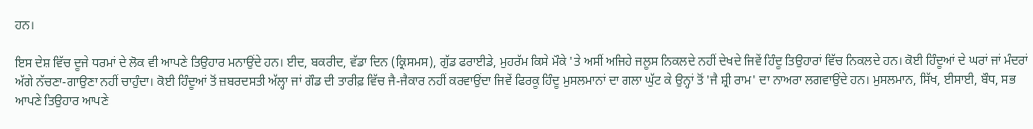ਹਨ।

ਇਸ ਦੇਸ਼ ਵਿੱਚ ਦੂਜੇ ਧਰਮਾਂ ਦੇ ਲੋਕ ਵੀ ਆਪਣੇ ਤਿਉਹਾਰ ਮਨਾਉਂਦੇ ਹਨ। ਈਦ, ਬਕਰੀਦ, ਵੱਡਾ ਦਿਨ (ਕ੍ਰਿਸਮਸ), ਗੁੱਡ ਫਰਾਈਡੇ, ਮੁਹਰੱਮ ਕਿਸੇ ਮੌਕੇ 'ਤੇ ਅਸੀਂ ਅਜਿਹੇ ਜਲੂਸ ਨਿਕਲਦੇ ਨਹੀਂ ਦੇਖਦੇ ਜਿਵੇਂ ਹਿੰਦੂ ਤਿਉਹਾਰਾਂ ਵਿੱਚ ਨਿਕਲਦੇ ਹਨ। ਕੋਈ ਹਿੰਦੂਆਂ ਦੇ ਘਰਾਂ ਜਾਂ ਮੰਦਰਾਂ ਅੱਗੇ ਨੱਚਣਾ-ਗਾਉਣਾ ਨਹੀਂ ਚਾਹੁੰਦਾ। ਕੋਈ ਹਿੰਦੂਆਂ ਤੋਂ ਜ਼ਬਰਦਸਤੀ ਅੱਲ੍ਹਾ ਜਾਂ ਗੌਡ ਦੀ ਤਾਰੀਫ਼ ਵਿੱਚ ਜੈ-ਜੈਕਾਰ ਨਹੀਂ ਕਰਵਾਉਂਦਾ ਜਿਵੇਂ ਫਿਰਕੂ ਹਿੰਦੂ ਮੁਸਲਮਾਨਾਂ ਦਾ ਗਲਾ ਘੁੱਟ ਕੇ ਉਨ੍ਹਾਂ ਤੋਂ 'ਜੈ ਸ਼੍ਰੀ ਰਾਮ' ਦਾ ਨਾਅਰਾ ਲਗਵਾਉਂਦੇ ਹਨ। ਮੁਸਲਮਾਨ, ਸਿੱਖ, ਈਸਾਈ, ਬੌਧ, ਸਭ ਆਪਣੇ ਤਿਉਹਾਰ ਆਪਣੇ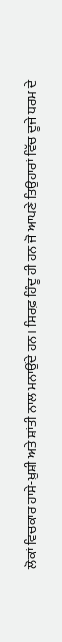ਲੋਕਾਂ ਵਿਚਕਾਰ ਹਾਸੇ-ਖ਼ੁਸ਼ੀ ਅਤੇ ਸ਼ਾਂਤੀ ਨਾਲ ਮਨਾਉਂਦੇ ਹਨ। ਸਿਰਫ਼ ਹਿੰਦੂ ਹੀ ਹਨ ਜੋ ਆਪਣੇ ਤਿਉਹਾਰਾਂ ਵਿੱਚ ਦੂਜੇ ਧਰਮ ਦੇ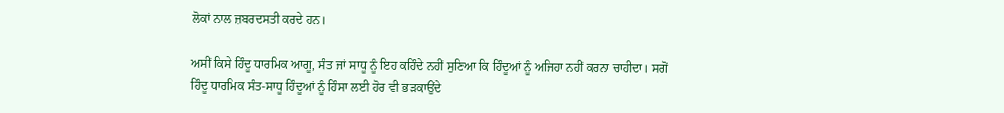ਲੋਕਾਂ ਨਾਲ ਜ਼ਬਰਦਸਤੀ ਕਰਦੇ ਹਨ।

ਅਸੀਂ ਕਿਸੇ ਹਿੰਦੂ ਧਾਰਮਿਕ ਆਗੂ, ਸੰਤ ਜਾਂ ਸਾਧੂ ਨੂੰ ਇਹ ਕਹਿੰਦੇ ਨਹੀਂ ਸੁਣਿਆ ਕਿ ਹਿੰਦੂਆਂ ਨੂੰ ਅਜਿਹਾ ਨਹੀਂ ਕਰਨਾ ਚਾਹੀਦਾ। ਸਗੋਂ ਹਿੰਦੂ ਧਾਰਮਿਕ ਸੰਤ-ਸਾਧੂ ਹਿੰਦੂਆਂ ਨੂੰ ਹਿੰਸਾ ਲਈ ਹੋਰ ਵੀ ਭੜਕਾਉਂਦੇ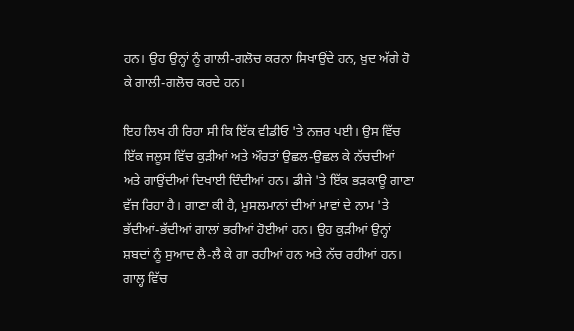ਹਨ। ਉਹ ਉਨ੍ਹਾਂ ਨੂੰ ਗਾਲੀ-ਗਲੋਚ ਕਰਨਾ ਸਿਖਾਉਂਦੇ ਹਨ, ਖ਼ੁਦ ਅੱਗੇ ਹੋ ਕੇ ਗਾਲੀ-ਗਲੋਚ ਕਰਦੇ ਹਨ।

ਇਹ ਲਿਖ ਹੀ ਰਿਹਾ ਸੀ ਕਿ ਇੱਕ ਵੀਡੀਓ 'ਤੇ ਨਜ਼ਰ ਪਈ। ਉਸ ਵਿੱਚ ਇੱਕ ਜਲੂਸ ਵਿੱਚ ਕੁੜੀਆਂ ਅਤੇ ਔਰਤਾਂ ਉਛਲ-ਉਛਲ ਕੇ ਨੱਚਦੀਆਂ ਅਤੇ ਗਾਉਂਦੀਆਂ ਦਿਖਾਈ ਦਿੰਦੀਆਂ ਹਨ। ਡੀਜੇ 'ਤੇ ਇੱਕ ਭੜਕਾਊ ਗਾਣਾ ਵੱਜ ਰਿਹਾ ਹੈ। ਗਾਣਾ ਕੀ ਹੈ, ਮੁਸਲਮਾਨਾਂ ਦੀਆਂ ਮਾਵਾਂ ਦੇ ਨਾਮ 'ਤੇ ਭੱਦੀਆਂ-ਭੱਦੀਆਂ ਗਾਲਾਂ ਭਰੀਆਂ ਹੋਈਆਂ ਹਨ। ਉਹ ਕੁੜੀਆਂ ਉਨ੍ਹਾਂ ਸ਼ਬਦਾਂ ਨੂੰ ਸੁਆਦ ਲੈ-ਲੈ ਕੇ ਗਾ ਰਹੀਆਂ ਹਨ ਅਤੇ ਨੱਚ ਰਹੀਆਂ ਹਨ। ਗਾਲ੍ਹ ਵਿੱਚ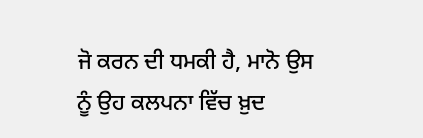ਜੋ ਕਰਨ ਦੀ ਧਮਕੀ ਹੈ, ਮਾਨੋ ਉਸ ਨੂੰ ਉਹ ਕਲਪਨਾ ਵਿੱਚ ਖ਼ੁਦ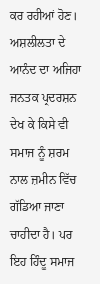ਕਰ ਰਹੀਆਂ ਹੋਣ। ਅਸ਼ਲੀਲਤਾ ਦੇ ਆਨੰਦ ਦਾ ਅਜਿਹਾ ਜਨਤਕ ਪ੍ਰਦਰਸ਼ਨ ਦੇਖ ਕੇ ਕਿਸੇ ਵੀ ਸਮਾਜ ਨੂੰ ਸ਼ਰਮ ਨਾਲ ਜ਼ਮੀਨ ਵਿੱਚ ਗੱਡਿਆ ਜਾਣਾ ਚਾਹੀਦਾ ਹੈ। ਪਰ ਇਹ ਹਿੰਦੂ ਸਮਾਜ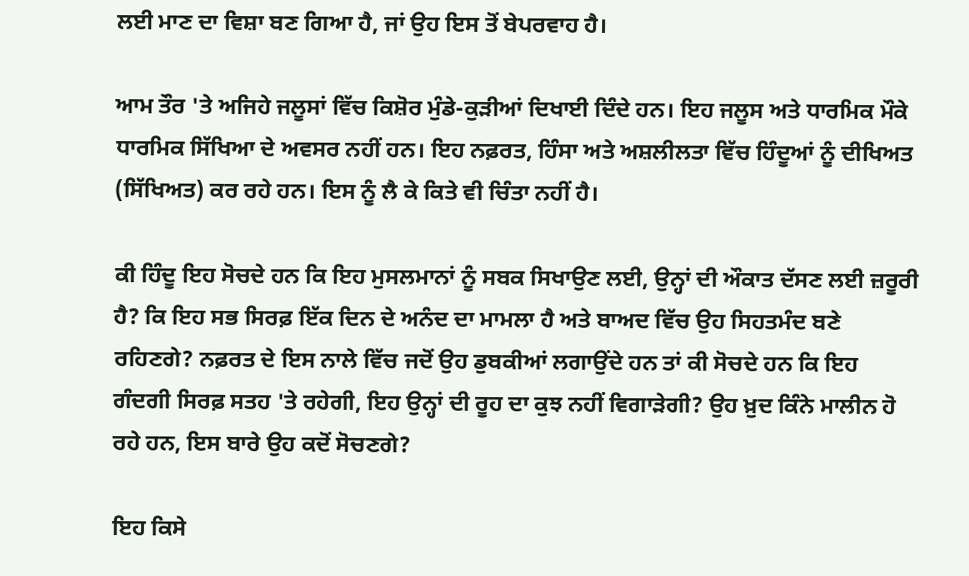ਲਈ ਮਾਣ ਦਾ ਵਿਸ਼ਾ ਬਣ ਗਿਆ ਹੈ, ਜਾਂ ਉਹ ਇਸ ਤੋਂ ਬੇਪਰਵਾਹ ਹੈ।

ਆਮ ਤੌਰ 'ਤੇ ਅਜਿਹੇ ਜਲੂਸਾਂ ਵਿੱਚ ਕਿਸ਼ੋਰ ਮੁੰਡੇ-ਕੁੜੀਆਂ ਦਿਖਾਈ ਦਿੰਦੇ ਹਨ। ਇਹ ਜਲੂਸ ਅਤੇ ਧਾਰਮਿਕ ਮੌਕੇ ਧਾਰਮਿਕ ਸਿੱਖਿਆ ਦੇ ਅਵਸਰ ਨਹੀਂ ਹਨ। ਇਹ ਨਫ਼ਰਤ, ਹਿੰਸਾ ਅਤੇ ਅਸ਼ਲੀਲਤਾ ਵਿੱਚ ਹਿੰਦੂਆਂ ਨੂੰ ਦੀਖਿਅਤ (ਸਿੱਖਿਅਤ) ਕਰ ਰਹੇ ਹਨ। ਇਸ ਨੂੰ ਲੈ ਕੇ ਕਿਤੇ ਵੀ ਚਿੰਤਾ ਨਹੀਂ ਹੈ।

ਕੀ ਹਿੰਦੂ ਇਹ ਸੋਚਦੇ ਹਨ ਕਿ ਇਹ ਮੁਸਲਮਾਨਾਂ ਨੂੰ ਸਬਕ ਸਿਖਾਉਣ ਲਈ, ਉਨ੍ਹਾਂ ਦੀ ਔਕਾਤ ਦੱਸਣ ਲਈ ਜ਼ਰੂਰੀ ਹੈ? ਕਿ ਇਹ ਸਭ ਸਿਰਫ਼ ਇੱਕ ਦਿਨ ਦੇ ਅਨੰਦ ਦਾ ਮਾਮਲਾ ਹੈ ਅਤੇ ਬਾਅਦ ਵਿੱਚ ਉਹ ਸਿਹਤਮੰਦ ਬਣੇ ਰਹਿਣਗੇ? ਨਫ਼ਰਤ ਦੇ ਇਸ ਨਾਲੇ ਵਿੱਚ ਜਦੋਂ ਉਹ ਡੁਬਕੀਆਂ ਲਗਾਉਂਦੇ ਹਨ ਤਾਂ ਕੀ ਸੋਚਦੇ ਹਨ ਕਿ ਇਹ ਗੰਦਗੀ ਸਿਰਫ਼ ਸਤਹ 'ਤੇ ਰਹੇਗੀ, ਇਹ ਉਨ੍ਹਾਂ ਦੀ ਰੂਹ ਦਾ ਕੁਝ ਨਹੀਂ ਵਿਗਾੜੇਗੀ? ਉਹ ਖ਼ੁਦ ਕਿੰਨੇ ਮਾਲੀਨ ਹੋ ਰਹੇ ਹਨ, ਇਸ ਬਾਰੇ ਉਹ ਕਦੋਂ ਸੋਚਣਗੇ?

ਇਹ ਕਿਸੇ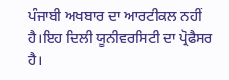ਪੰਜਾਬੀ ਅਖਬਾਰ ਦਾ ਆਰਟੀਕਲ ਨਹੀਂ ਹੈ।ਇਹ ਦਿਲੀ ਯੂਨੀਵਰਸਿਟੀ ਦਾ ਪ੍ਰੋਫੈਸਰ ਹੈ।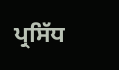ਪ੍ਰਸਿੱਧ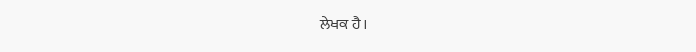ਲੇਖਕ ਹੈ।